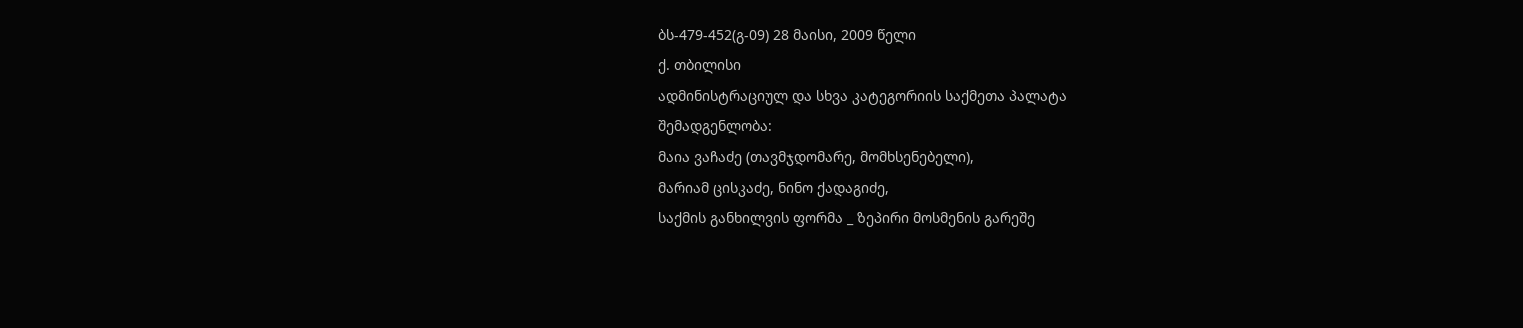ბს-479-452(გ-09) 28 მაისი, 2009 წელი
ქ. თბილისი
ადმინისტრაციულ და სხვა კატეგორიის საქმეთა პალატა
შემადგენლობა:
მაია ვაჩაძე (თავმჯდომარე, მომხსენებელი),
მარიამ ცისკაძე, ნინო ქადაგიძე,
საქმის განხილვის ფორმა _ ზეპირი მოსმენის გარეშე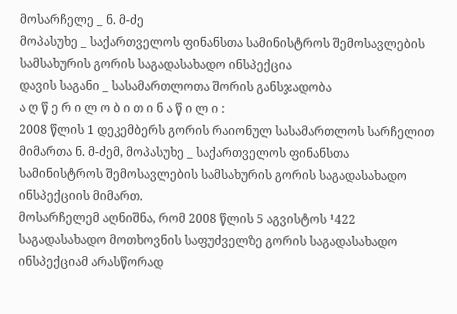მოსარჩელე _ ნ. მ-ძე
მოპასუხე _ საქართველოს ფინანსთა სამინისტროს შემოსავლების სამსახურის გორის საგადასახადო ინსპექცია
დავის საგანი _ სასამართლოთა შორის განსჯადობა
ა ღ წ ე რ ი ლ ო ბ ი თ ი ნ ა წ ი ლ ი :
2008 წლის 1 დეკემბერს გორის რაიონულ სასამართლოს სარჩელით მიმართა ნ. მ-ძემ, მოპასუხე _ საქართველოს ფინანსთა სამინისტროს შემოსავლების სამსახურის გორის საგადასახადო ინსპექციის მიმართ.
მოსარჩელემ აღნიშნა, რომ 2008 წლის 5 აგვისტოს ¹422 საგადასახადო მოთხოვნის საფუძველზე გორის საგადასახადო ინსპექციამ არასწორად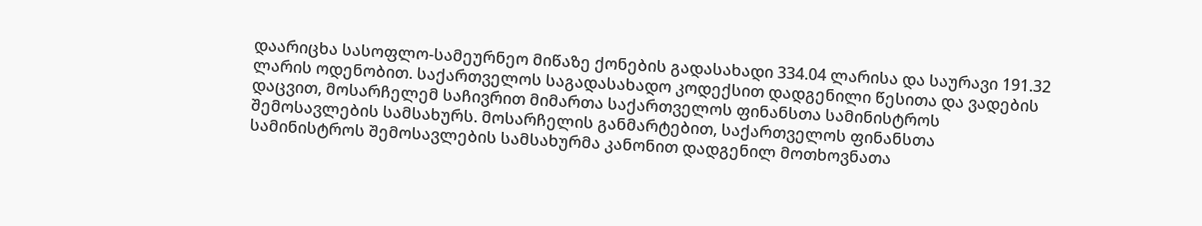დაარიცხა სასოფლო-სამეურნეო მიწაზე ქონების გადასახადი 334.04 ლარისა და საურავი 191.32 ლარის ოდენობით. საქართველოს საგადასახადო კოდექსით დადგენილი წესითა და ვადების დაცვით, მოსარჩელემ საჩივრით მიმართა საქართველოს ფინანსთა სამინისტროს შემოსავლების სამსახურს. მოსარჩელის განმარტებით, საქართველოს ფინანსთა სამინისტროს შემოსავლების სამსახურმა კანონით დადგენილ მოთხოვნათა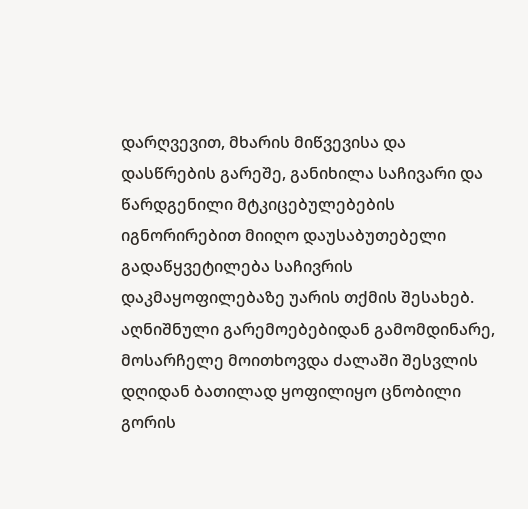დარღვევით, მხარის მიწვევისა და დასწრების გარეშე, განიხილა საჩივარი და წარდგენილი მტკიცებულებების იგნორირებით მიიღო დაუსაბუთებელი გადაწყვეტილება საჩივრის დაკმაყოფილებაზე უარის თქმის შესახებ.
აღნიშნული გარემოებებიდან გამომდინარე, მოსარჩელე მოითხოვდა ძალაში შესვლის დღიდან ბათილად ყოფილიყო ცნობილი გორის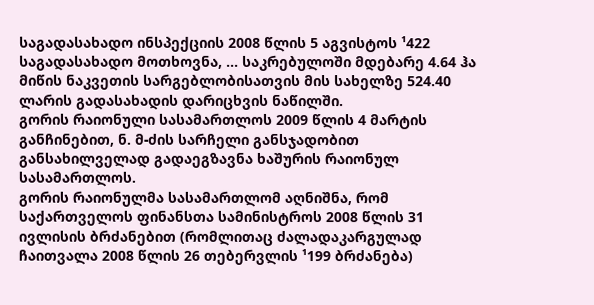საგადასახადო ინსპექციის 2008 წლის 5 აგვისტოს ¹422 საგადასახადო მოთხოვნა, ... საკრებულოში მდებარე 4.64 ჰა მიწის ნაკვეთის სარგებლობისათვის მის სახელზე 524.40 ლარის გადასახადის დარიცხვის ნაწილში.
გორის რაიონული სასამართლოს 2009 წლის 4 მარტის განჩინებით, ნ. მ-ძის სარჩელი განსჯადობით განსახილველად გადაეგზავნა ხაშურის რაიონულ სასამართლოს.
გორის რაიონულმა სასამართლომ აღნიშნა, რომ საქართველოს ფინანსთა სამინისტროს 2008 წლის 31 ივლისის ბრძანებით (რომლითაც ძალადაკარგულად ჩაითვალა 2008 წლის 26 თებერვლის ¹199 ბრძანება)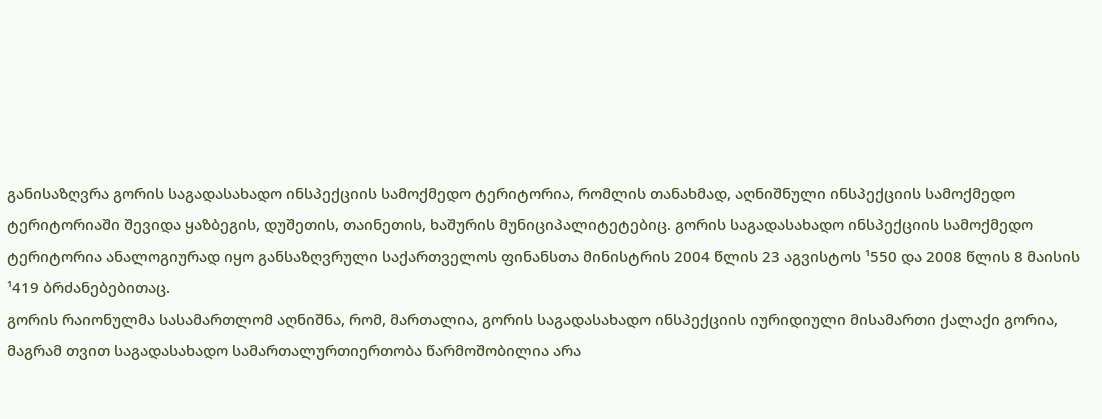განისაზღვრა გორის საგადასახადო ინსპექციის სამოქმედო ტერიტორია, რომლის თანახმად, აღნიშნული ინსპექციის სამოქმედო ტერიტორიაში შევიდა ყაზბეგის, დუშეთის, თაინეთის, ხაშურის მუნიციპალიტეტებიც. გორის საგადასახადო ინსპექციის სამოქმედო ტერიტორია ანალოგიურად იყო განსაზღვრული საქართველოს ფინანსთა მინისტრის 2004 წლის 23 აგვისტოს ¹550 და 2008 წლის 8 მაისის ¹419 ბრძანებებითაც.
გორის რაიონულმა სასამართლომ აღნიშნა, რომ, მართალია, გორის საგადასახადო ინსპექციის იურიდიული მისამართი ქალაქი გორია, მაგრამ თვით საგადასახადო სამართალურთიერთობა წარმოშობილია არა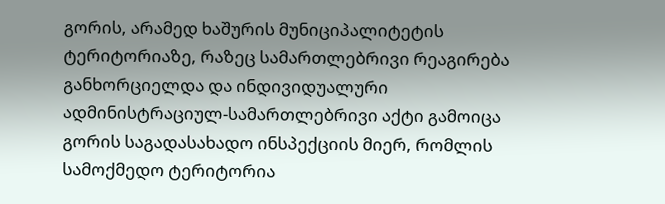გორის, არამედ ხაშურის მუნიციპალიტეტის ტერიტორიაზე, რაზეც სამართლებრივი რეაგირება განხორციელდა და ინდივიდუალური ადმინისტრაციულ-სამართლებრივი აქტი გამოიცა გორის საგადასახადო ინსპექციის მიერ, რომლის სამოქმედო ტერიტორია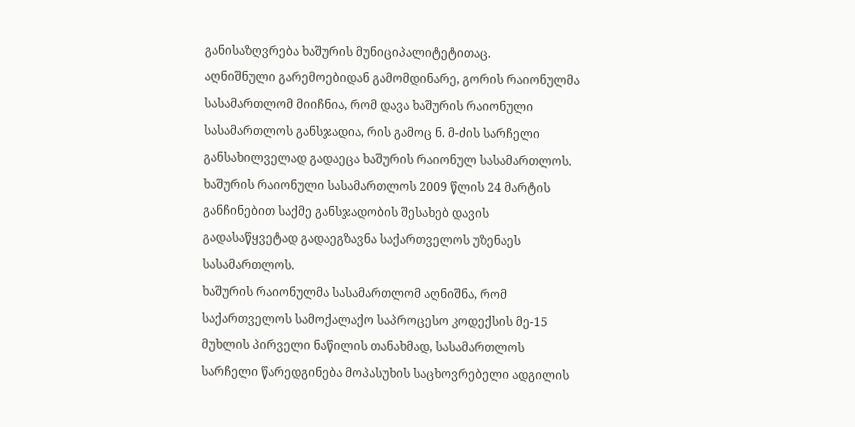განისაზღვრება ხაშურის მუნიციპალიტეტითაც.
აღნიშნული გარემოებიდან გამომდინარე, გორის რაიონულმა სასამართლომ მიიჩნია, რომ დავა ხაშურის რაიონული სასამართლოს განსჯადია, რის გამოც ნ. მ-ძის სარჩელი განსახილველად გადაეცა ხაშურის რაიონულ სასამართლოს.
ხაშურის რაიონული სასამართლოს 2009 წლის 24 მარტის განჩინებით საქმე განსჯადობის შესახებ დავის გადასაწყვეტად გადაეგზავნა საქართველოს უზენაეს სასამართლოს.
ხაშურის რაიონულმა სასამართლომ აღნიშნა, რომ საქართველოს სამოქალაქო საპროცესო კოდექსის მე-15 მუხლის პირველი ნაწილის თანახმად, სასამართლოს სარჩელი წარედგინება მოპასუხის საცხოვრებელი ადგილის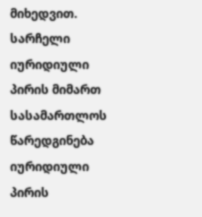მიხედვით. სარჩელი იურიდიული პირის მიმართ სასამართლოს წარედგინება იურიდიული პირის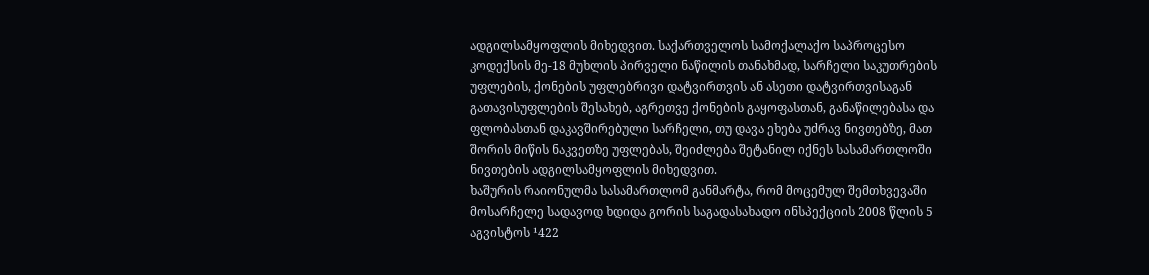ადგილსამყოფლის მიხედვით. საქართველოს სამოქალაქო საპროცესო კოდექსის მე-18 მუხლის პირველი ნაწილის თანახმად, სარჩელი საკუთრების უფლების, ქონების უფლებრივი დატვირთვის ან ასეთი დატვირთვისაგან გათავისუფლების შესახებ, აგრეთვე ქონების გაყოფასთან, განაწილებასა და ფლობასთან დაკავშირებული სარჩელი, თუ დავა ეხება უძრავ ნივთებზე, მათ შორის მიწის ნაკვეთზე უფლებას, შეიძლება შეტანილ იქნეს სასამართლოში ნივთების ადგილსამყოფლის მიხედვით.
ხაშურის რაიონულმა სასამართლომ განმარტა, რომ მოცემულ შემთხვევაში მოსარჩელე სადავოდ ხდიდა გორის საგადასახადო ინსპექციის 2008 წლის 5 აგვისტოს ¹422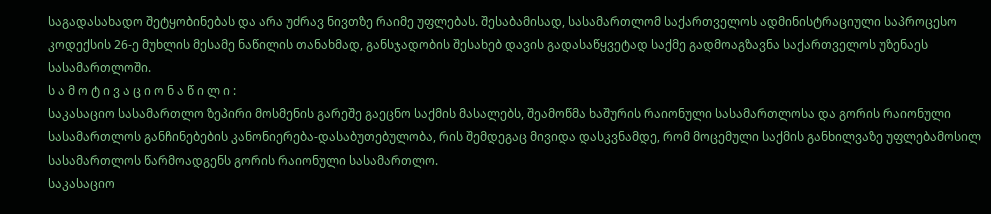საგადასახადო შეტყობინებას და არა უძრავ ნივთზე რაიმე უფლებას. შესაბამისად, სასამართლომ საქართველოს ადმინისტრაციული საპროცესო კოდექსის 26-ე მუხლის მესამე ნაწილის თანახმად, განსჯადობის შესახებ დავის გადასაწყვეტად საქმე გადმოაგზავნა საქართველოს უზენაეს სასამართლოში.
ს ა მ ო ტ ი ვ ა ც ი ო ნ ა წ ი ლ ი :
საკასაციო სასამართლო ზეპირი მოსმენის გარეშე გაეცნო საქმის მასალებს, შეამოწმა ხაშურის რაიონული სასამართლოსა და გორის რაიონული სასამართლოს განჩინებების კანონიერება-დასაბუთებულობა, რის შემდეგაც მივიდა დასკვნამდე, რომ მოცემული საქმის განხილვაზე უფლებამოსილ სასამართლოს წარმოადგენს გორის რაიონული სასამართლო.
საკასაციო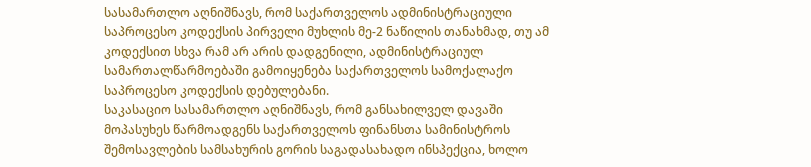სასამართლო აღნიშნავს, რომ საქართველოს ადმინისტრაციული საპროცესო კოდექსის პირველი მუხლის მე-2 ნაწილის თანახმად, თუ ამ კოდექსით სხვა რამ არ არის დადგენილი, ადმინისტრაციულ სამართალწარმოებაში გამოიყენება საქართველოს სამოქალაქო საპროცესო კოდექსის დებულებანი.
საკასაციო სასამართლო აღნიშნავს, რომ განსახილველ დავაში მოპასუხეს წარმოადგენს საქართველოს ფინანსთა სამინისტროს შემოსავლების სამსახურის გორის საგადასახადო ინსპექცია, ხოლო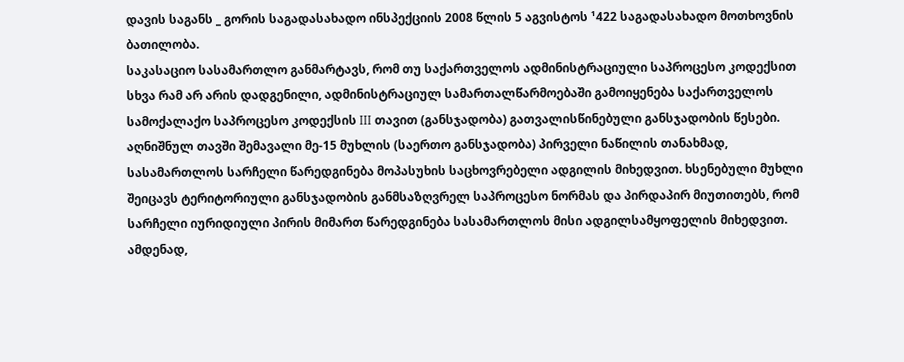დავის საგანს _ გორის საგადასახადო ინსპექციის 2008 წლის 5 აგვისტოს ¹422 საგადასახადო მოთხოვნის ბათილობა.
საკასაციო სასამართლო განმარტავს, რომ თუ საქართველოს ადმინისტრაციული საპროცესო კოდექსით სხვა რამ არ არის დადგენილი, ადმინისტრაციულ სამართალწარმოებაში გამოიყენება საქართველოს სამოქალაქო საპროცესო კოდექსის III თავით (განსჯადობა) გათვალისწინებული განსჯადობის წესები. აღნიშნულ თავში შემავალი მე-15 მუხლის (საერთო განსჯადობა) პირველი ნაწილის თანახმად, სასამართლოს სარჩელი წარედგინება მოპასუხის საცხოვრებელი ადგილის მიხედვით. ხსენებული მუხლი შეიცავს ტერიტორიული განსჯადობის განმსაზღვრელ საპროცესო ნორმას და პირდაპირ მიუთითებს, რომ სარჩელი იურიდიული პირის მიმართ წარედგინება სასამართლოს მისი ადგილსამყოფელის მიხედვით. ამდენად,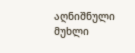აღნიშნული მუხლი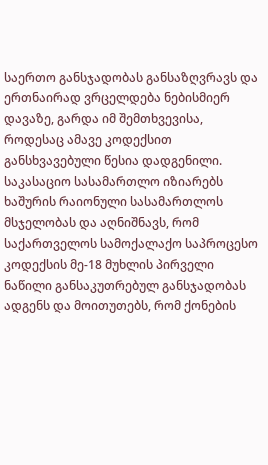საერთო განსჯადობას განსაზღვრავს და ერთნაირად ვრცელდება ნებისმიერ დავაზე, გარდა იმ შემთხვევისა, როდესაც ამავე კოდექსით განსხვავებული წესია დადგენილი.
საკასაციო სასამართლო იზიარებს ხაშურის რაიონული სასამართლოს მსჯელობას და აღნიშნავს, რომ საქართველოს სამოქალაქო საპროცესო კოდექსის მე-18 მუხლის პირველი ნაწილი განსაკუთრებულ განსჯადობას ადგენს და მოითუთებს, რომ ქონების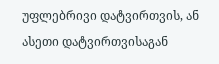უფლებრივი დატვირთვის, ან ასეთი დატვირთვისაგან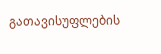გათავისუფლების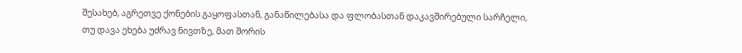შესახებ, აგრეთვე ქონების გაყოფასთან, განაწილებასა და ფლობასთან დაკავშირებული სარჩელი, თუ დავა ეხება უძრავ ნივთზე, მათ შორის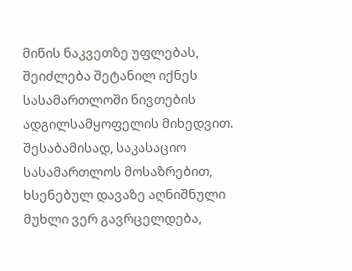მიწის ნაკვეთზე უფლებას, შეიძლება შეტანილ იქნეს სასამართლოში ნივთების ადგილსამყოფელის მიხედვით. შესაბამისად, საკასაციო სასამართლოს მოსაზრებით, ხსენებულ დავაზე აღნიშნული მუხლი ვერ გავრცელდება,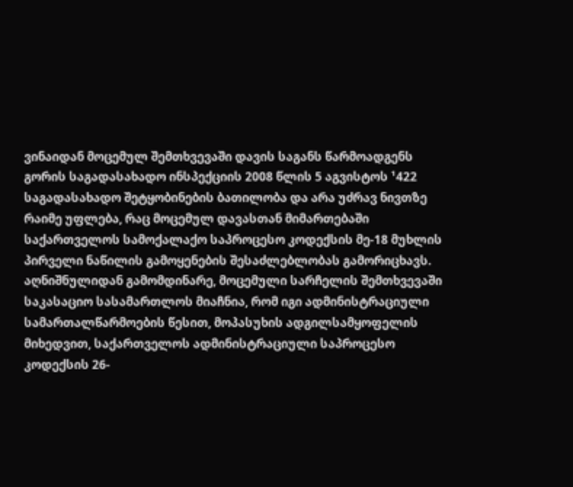ვინაიდან მოცემულ შემთხვევაში დავის საგანს წარმოადგენს გორის საგადასახადო ინსპექციის 2008 წლის 5 აგვისტოს ¹422 საგადასახადო შეტყობინების ბათილობა და არა უძრავ ნივთზე რაიმე უფლება, რაც მოცემულ დავასთან მიმართებაში საქართველოს სამოქალაქო საპროცესო კოდექსის მე-18 მუხლის პირველი ნაწილის გამოყენების შესაძლებლობას გამორიცხავს.
აღნიშნულიდან გამომდინარე, მოცემული სარჩელის შემთხვევაში საკასაციო სასამართლოს მიაჩნია, რომ იგი ადმინისტრაციული სამართალწარმოების წესით, მოპასუხის ადგილსამყოფელის მიხედვით, საქართველოს ადმინისტრაციული საპროცესო კოდექსის 26-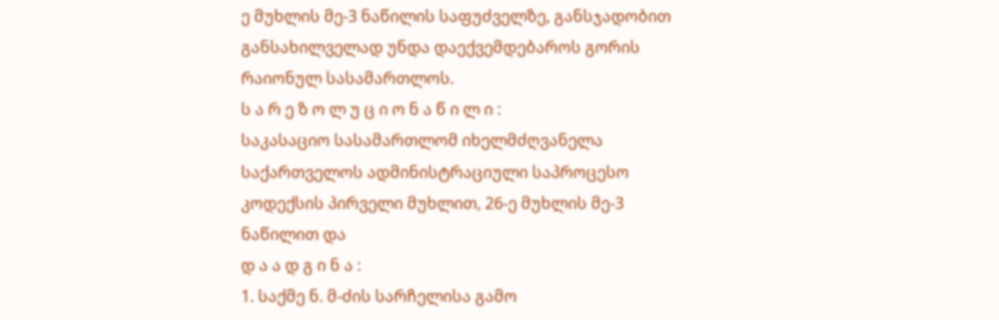ე მუხლის მე-3 ნაწილის საფუძველზე, განსჯადობით განსახილველად უნდა დაექვემდებაროს გორის რაიონულ სასამართლოს.
ს ა რ ე ზ ო ლ უ ც ი ო ნ ა წ ი ლ ი :
საკასაციო სასამართლომ იხელმძღვანელა საქართველოს ადმინისტრაციული საპროცესო კოდექსის პირველი მუხლით, 26-ე მუხლის მე-3 ნაწილით და
დ ა ა დ გ ი ნ ა :
1. საქმე ნ. მ-ძის სარჩელისა გამო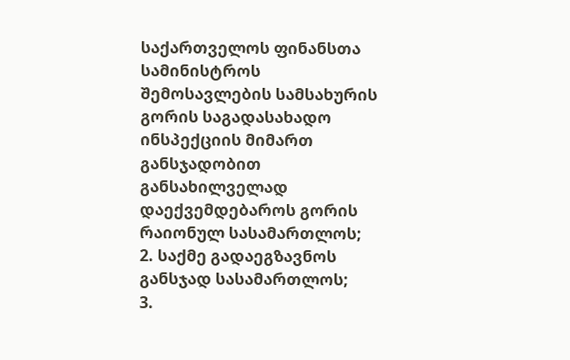საქართველოს ფინანსთა სამინისტროს შემოსავლების სამსახურის გორის საგადასახადო ინსპექციის მიმართ განსჯადობით განსახილველად დაექვემდებაროს გორის რაიონულ სასამართლოს;
2. საქმე გადაეგზავნოს განსჯად სასამართლოს;
3.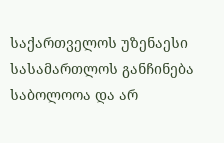საქართველოს უზენაესი სასამართლოს განჩინება საბოლოოა და არ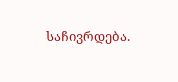საჩივრდება.